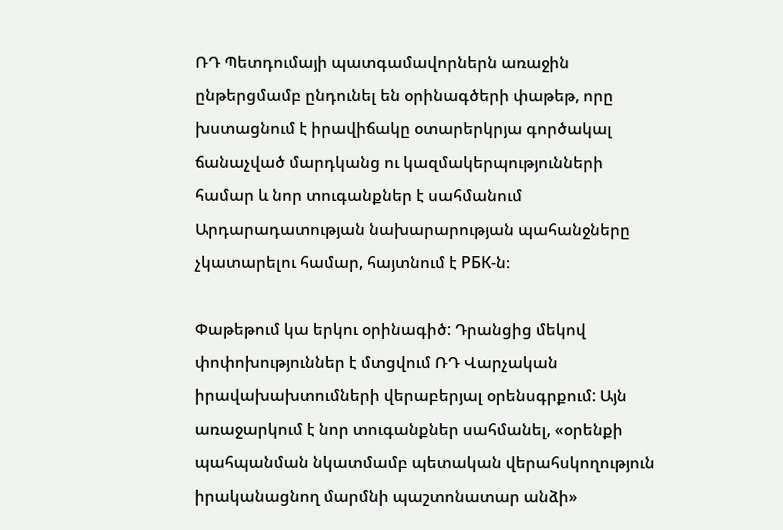ՌԴ Պետդումայի պատգամավորներն առաջին ընթերցմամբ ընդունել են օրինագծերի փաթեթ, որը խստացնում է իրավիճակը օտարերկրյա գործակալ ճանաչված մարդկանց ու կազմակերպությունների համար և նոր տուգանքներ է սահմանում Արդարադատության նախարարության պահանջները չկատարելու համար, հայտնում է РБК-ն։

Փաթեթում կա երկու օրինագիծ: Դրանցից մեկով փոփոխություններ է մտցվում ՌԴ Վարչական իրավախախտումների վերաբերյալ օրենսգրքում: Այն առաջարկում է նոր տուգանքներ սահմանել, «օրենքի պահպանման նկատմամբ պետական վերահսկողություն իրականացնող մարմնի պաշտոնատար անձի»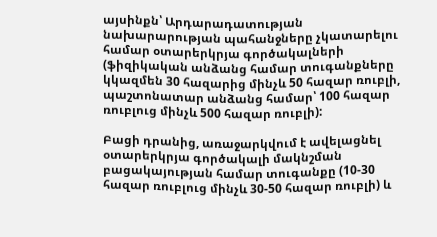այսինքն՝ Արդարադատության նախարարության պահանջները չկատարելու համար օտարերկրյա գործակալների (ֆիզիկական անձանց համար տուգանքները կկազմեն 30 հազարից մինչև 50 հազար ռուբլի, պաշտոնատար անձանց համար՝ 100 հազար ռուբլուց մինչև 500 հազար ռուբլի):

Բացի դրանից, առաջարկվում է ավելացնել օտարերկրյա գործակալի մակնշման բացակայության համար տուգանքը (10-30 հազար ռուբլուց մինչև 30-50 հազար ռուբլի) և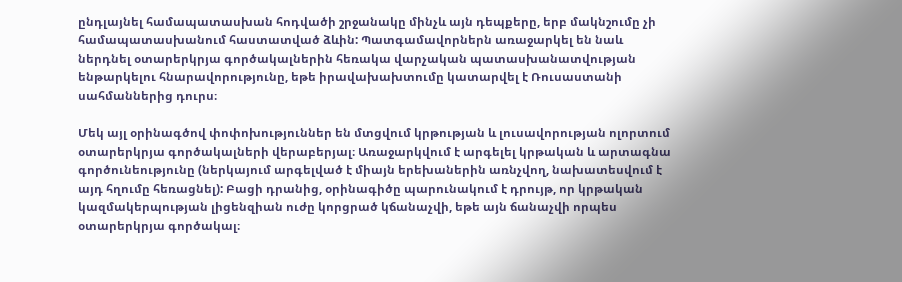ընդլայնել համապատասխան հոդվածի շրջանակը մինչև այն դեպքերը, երբ մակնշումը չի համապատասխանում հաստատված ձևին: Պատգամավորներն առաջարկել են նաև ներդնել օտարերկրյա գործակալներին հեռակա վարչական պատասխանատվության ենթարկելու հնարավորությունը, եթե իրավախախտումը կատարվել է Ռուսաստանի սահմաններից դուրս։

Մեկ այլ օրինագծով փոփոխություններ են մտցվում կրթության և լուսավորության ոլորտում օտարերկրյա գործակալների վերաբերյալ։ Առաջարկվում է արգելել կրթական և արտագնա գործունեությունը (ներկայում արգելված է միայն երեխաներին առնչվող, նախատեսվում է այդ հղումը հեռացնել): Բացի դրանից, օրինագիծը պարունակում է դրույթ, որ կրթական կազմակերպության լիցենզիան ուժը կորցրած կճանաչվի, եթե այն ճանաչվի որպես օտարերկրյա գործակալ։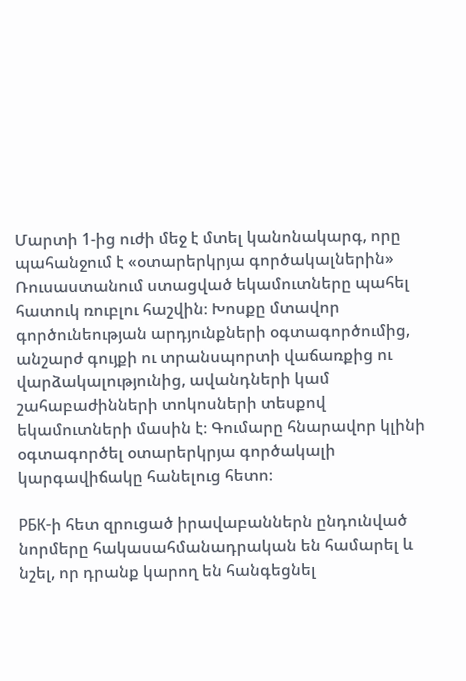Մարտի 1-ից ուժի մեջ է մտել կանոնակարգ, որը պահանջում է «օտարերկրյա գործակալներին» Ռուսաստանում ստացված եկամուտները պահել հատուկ ռուբլու հաշվին։ Խոսքը մտավոր գործունեության արդյունքների օգտագործումից, անշարժ գույքի ու տրանսպորտի վաճառքից ու վարձակալությունից, ավանդների կամ շահաբաժինների տոկոսների տեսքով եկամուտների մասին է։ Գումարը հնարավոր կլինի օգտագործել օտարերկրյա գործակալի կարգավիճակը հանելուց հետո։

РБК-ի հետ զրուցած իրավաբաններն ընդունված նորմերը հակասահմանադրական են համարել և նշել, որ դրանք կարող են հանգեցնել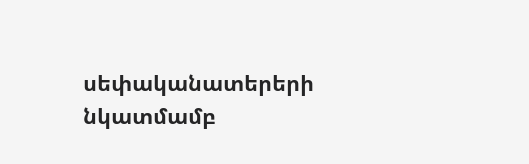սեփականատերերի նկատմամբ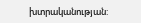խտրականության: